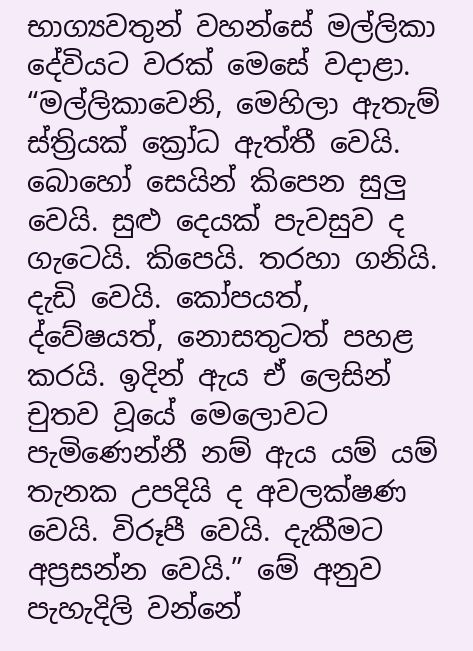භාග්‍යවතුන් වහන්සේ මල්ලිකා දේවියට වරක් මෙසේ වදාළා. “මල්ලිකාවෙනි, මෙහිලා ඇතැම් ස්ත්‍රියක් ක්‍රෝධ ඇත්තී වෙයි. බොහෝ සෙයින් කිපෙන සුලු වෙයි. සුළු දෙයක් පැවසුව ද ගැටෙයි. කිපෙයි. තරහා ගනියි. දැඩි වෙයි. කෝපයත්, ද්වේෂයත්, නොසතුටත් පහළ කරයි. ඉදින් ඇය ඒ ලෙසින් චුතව වූයේ මෙලොවට පැමිණෙන්නී නම් ඇය යම් යම් තැනක උපදියි ද අවලක්ෂණ වෙයි. විරූපී වෙයි. දැකීමට අප්‍රසන්න වෙයි.” මේ අනුව පැහැදිලි වන්නේ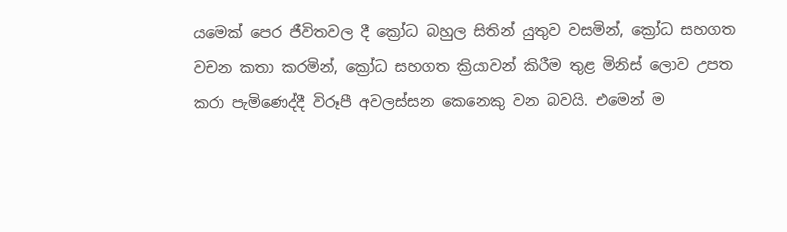යමෙක් පෙර ජීවිතවල දී ක්‍රෝධ බහුල සිතින් යුතුව වසමින්, ක්‍රෝධ සහගත වචන කතා කරමින්, ක්‍රෝධ සහගත ක්‍රියාවන් කිරීම තුළ මිනිස් ලොව උපත කරා පැමිණෙද්දී විරූපී අවලස්සන කෙනෙකු වන බවයි. එමෙන් ම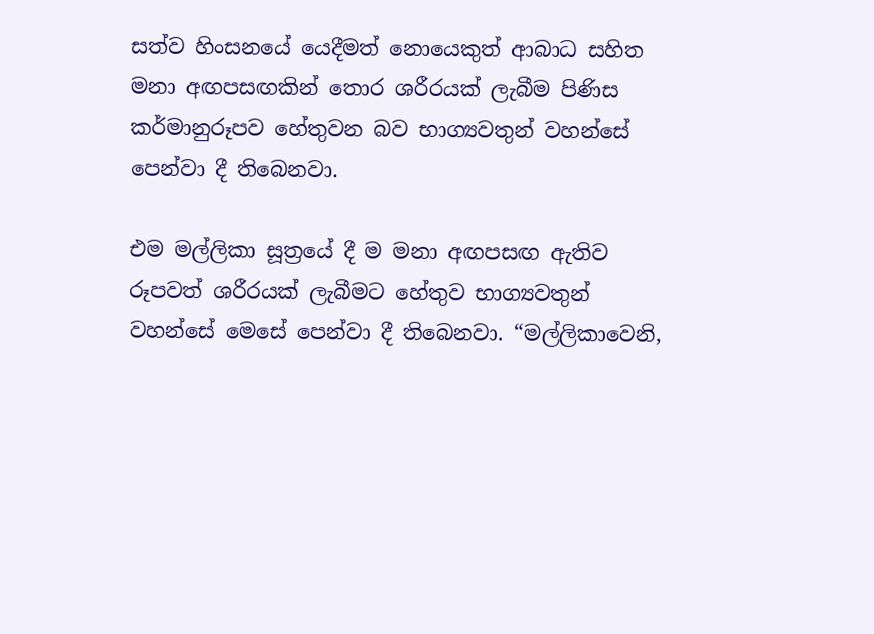සත්ව හිංසනයේ යෙදීමත් නොයෙකුත් ආබාධ සහිත මනා අඟපසඟකින් තොර ශරීරයක් ලැබීම පිණිස කර්මානුරූපව හේතුවන බව භාග්‍යවතුන් වහන්සේ පෙන්වා දී තිබෙනවා.

එම මල්ලිකා සූත්‍රයේ දී ම මනා අඟපසඟ ඇතිව රූපවත් ශරීරයක් ලැබීමට හේතුව භාග්‍යවතුන් වහන්සේ මෙසේ පෙන්වා දී තිබෙනවා. “මල්ලිකාවෙනි,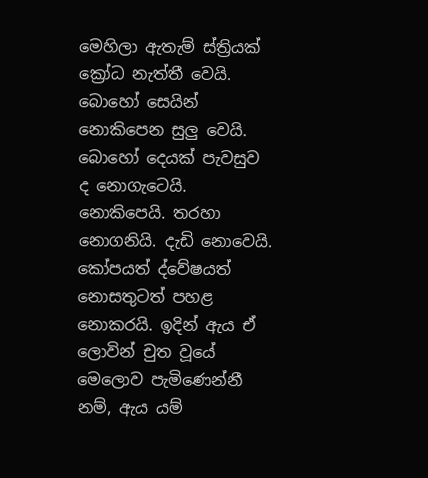මෙහිලා ඇතැම් ස්ත්‍රියක් ක්‍රෝධ නැත්තී වෙයි. බොහෝ සෙයින් නොකිපෙන සුලු වෙයි. බොහෝ දෙයක් පැවසුව ද නොගැටෙයි. නොකිපෙයි. තරහා නොගනියි. දැඩි නොවෙයි. කෝපයත් ද්වේෂයත් නොසතුටත් පහළ නොකරයි. ඉදින් ඇය ඒ ලොවින් චුත වූයේ මෙලොව පැමිණෙන්නී නම්, ඇය යම්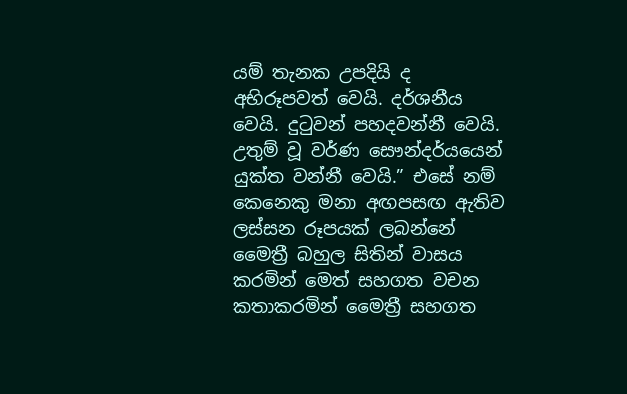යම් තැනක උපදියි ද අභිරූපවත් වෙයි. දර්ශනීය වෙයි. දුටුවන් පහදවන්නී වෙයි. උතුම් වූ වර්ණ සෞන්දර්යයෙන් යුක්ත වන්නී වෙයි.” එසේ නම් කෙනෙකු මනා අඟපසඟ ඇතිව ලස්සන රූපයක් ලබන්නේ මෛත්‍රී බහුල සිතින් වාසය කරමින් මෙත් සහගත වචන කතාකරමින් මෛත්‍රී සහගත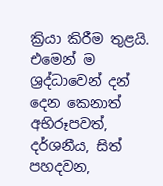ක්‍රියා කිරීම තුළයි. එමෙන් ම ශ්‍රද්ධාවෙන් දන් දෙන කෙනාත් අභිරූපවත්, දර්ශනීය, සිත් පහදවන,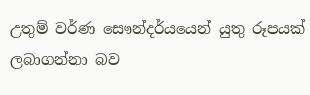උතුම් වර්ණ සෞන්දර්යයෙන් යුතු රූපයක් ලබාගන්නා බව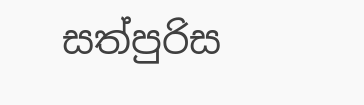සත්පුරිස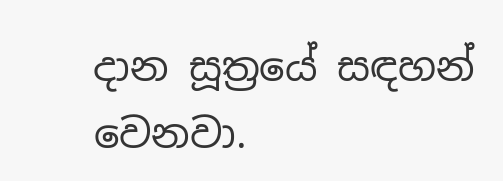දාන සූත්‍රයේ සඳහන් වෙනවා.